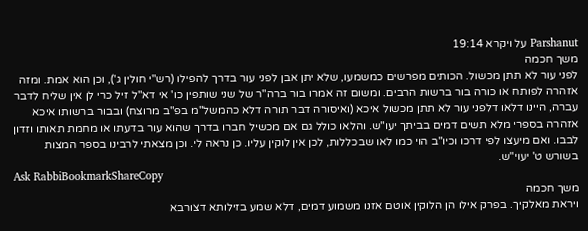Parshanut על ויקרא 19:14
משך חכמה
לפני עור לא תתן מכשול. הכותים מפרשים כמשמעו, שלא יתן אבן לפני עור בדרך להפילו (רש"י חולין ג'), וכן הוא אמת. ומזה אזהרה לפותח או כורה בור ברשות הרבים. ומשום זה אמרו בור ברה"ר של שני שותפין כו' אי דא"ל זיל כרי לן אין שליח לדבר עברה, היינו דלאו דלפני עור לא תתן מכשול איכא (ואיסורה דבר תורה דלא כהמשל"מ בפ"ב מרוצח) ובבור ברשותו איכא אזהרה בספרי מלא תשים דמים בביתך יעו"ש. והלאו כולל גם אם מכשיל חברו בדרך שהוא עור בדעתו או מחמת תאותו וזדון לבבו. ואם מיעצו לפי דרכו וכיו"ב הוי כמו לאו שבכללות, לכן אין לוקין עליו. כן נראה לי. וכן מצאתי לרבינו בספר המצות בשורש ט' יעוי"ש.
Ask RabbiBookmarkShareCopy
משך חכמה
ויראת מאלקיך. בפרק אילו הן הלוקין אוטם אזנו משמוע דמים, דלא שמע בזילותא דצורבא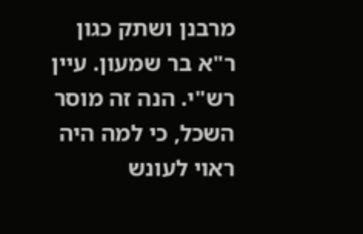מרבנן ושתק כגון ר"א בר שמעון. עיין רש"י. הנה זה מוסר השכל, כי למה היה ראוי לעונש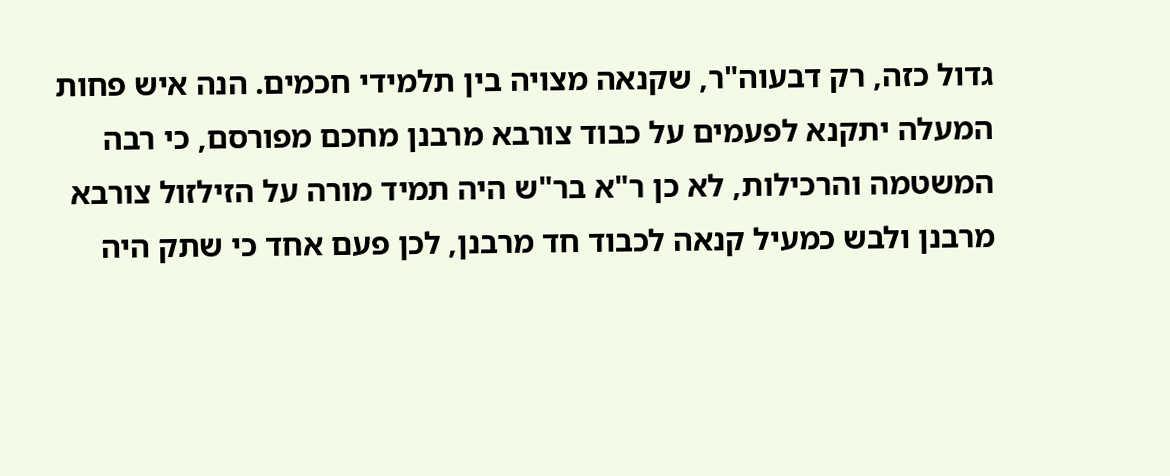גדול כזה, רק דבעוה"ר, שקנאה מצויה בין תלמידי חכמים. הנה איש פחות המעלה יתקנא לפעמים על כבוד צורבא מרבנן מחכם מפורסם, כי רבה המשטמה והרכילות, לא כן ר"א בר"ש היה תמיד מורה על הזילזול צורבא מרבנן ולבש כמעיל קנאה לכבוד חד מרבנן, לכן פעם אחד כי שתק היה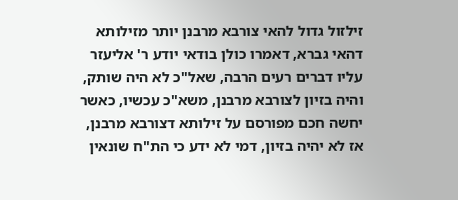זילזול גדול להאי צורבא מרבנן יותר מזילותא דהאי גברא, דאמרו כולן בודאי יודע ר' אליעזר עליו דברים רעים הרבה, שאל"כ לא היה שותק, והיה בזיון לצורבא מרבנן, משא"כ עכשיו, כאשר יחשה חכם מפורסם על זילותא דצורבא מרבנן, אז לא יהיה בזיון, דמי לא ידע כי הת"ח שונאין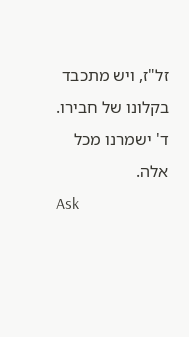זל"ז, ויש מתכבד בקלונו של חבירו. ד' ישמרנו מכל אלה.
Ask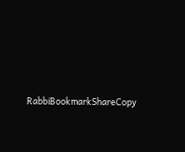RabbiBookmarkShareCopy